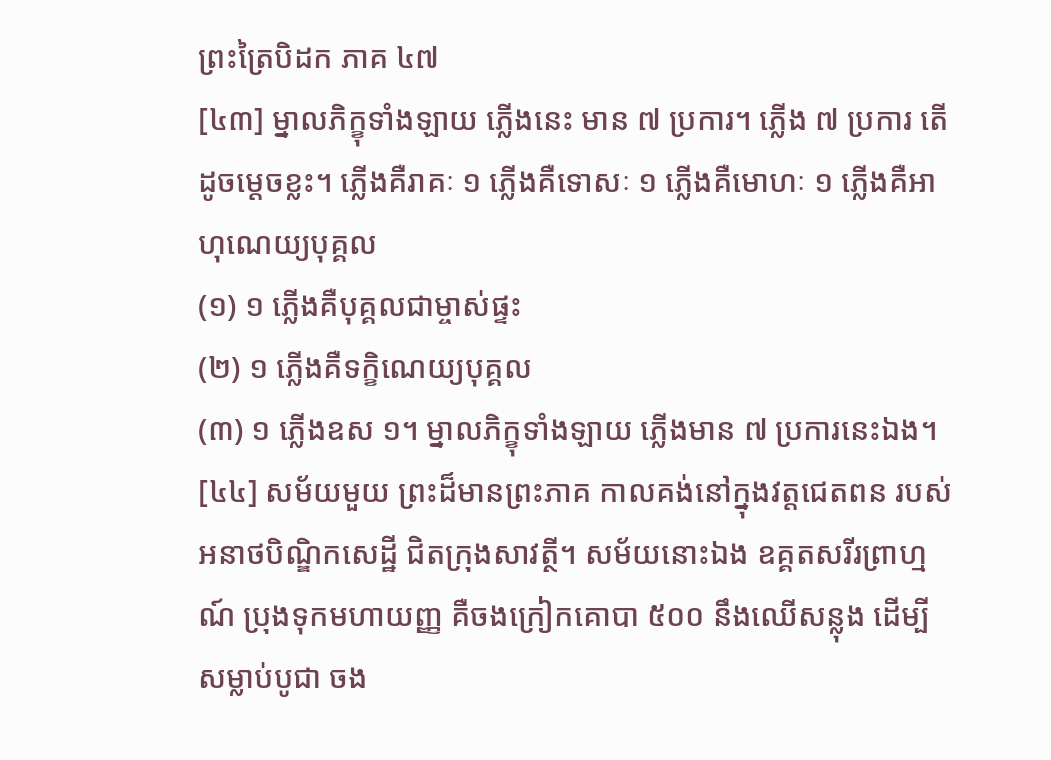ព្រះត្រៃបិដក ភាគ ៤៧
[៤៣] ម្នាលភិក្ខុទាំងឡាយ ភ្លើងនេះ មាន ៧ ប្រការ។ ភ្លើង ៧ ប្រការ តើដូចម្តេចខ្លះ។ ភ្លើងគឺរាគៈ ១ ភ្លើងគឺទោសៈ ១ ភ្លើងគឺមោហៈ ១ ភ្លើងគឺអាហុណេយ្យបុគ្គល
(១) ១ ភ្លើងគឺបុគ្គលជាម្ចាស់ផ្ទះ
(២) ១ ភ្លើងគឺទក្ខិណេយ្យបុគ្គល
(៣) ១ ភ្លើងឧស ១។ ម្នាលភិក្ខុទាំងឡាយ ភ្លើងមាន ៧ ប្រការនេះឯង។
[៤៤] សម័យមួយ ព្រះដ៏មានព្រះភាគ កាលគង់នៅក្នុងវត្តជេតពន របស់អនាថបិណ្ឌិកសេដ្ឋី ជិតក្រុងសាវត្ថី។ សម័យនោះឯង ឧគ្គតសរីរព្រាហ្មណ៍ ប្រុងទុកមហាយញ្ញ គឺចងក្រៀកគោបា ៥០០ នឹងឈើសន្លុង ដើម្បីសម្លាប់បូជា ចង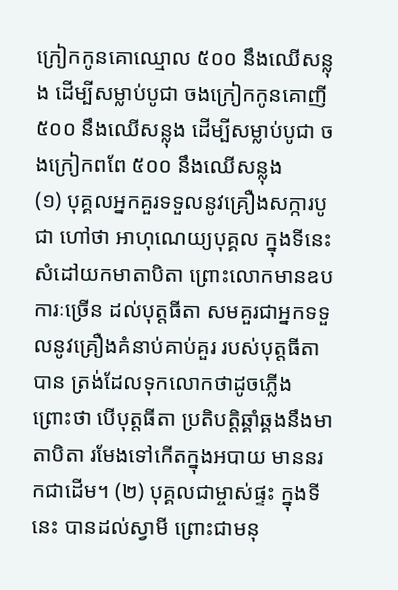ក្រៀកកូនគោឈ្មោល ៥០០ នឹងឈើសន្លុង ដើម្បីសម្លាប់បូជា ចងក្រៀកកូនគោញី ៥០០ នឹងឈើសន្លុង ដើម្បីសម្លាប់បូជា ចងក្រៀកពពែ ៥០០ នឹងឈើសន្លុង
(១) បុគ្គលអ្នកគួរទទួលនូវគ្រឿងសក្ការបូជា ហៅថា អាហុណេយ្យបុគ្គល ក្នុងទីនេះ សំដៅយកមាតាបិតា ព្រោះលោកមានឧបការៈច្រើន ដល់បុត្តធីតា សមគួរជាអ្នកទទួលនូវគ្រឿងគំនាប់គាប់គួរ របស់បុត្តធីតាបាន ត្រង់ដែលទុកលោកថាដូចភ្លើង ព្រោះថា បើបុត្តធីតា ប្រតិបត្តិឆ្គាំឆ្គងនឹងមាតាបិតា រមែងទៅកើតក្នុងអបាយ មាននរកជាដើម។ (២) បុគ្គលជាម្ចាស់ផ្ទះ ក្នុងទីនេះ បានដល់ស្វាមី ព្រោះជាមនុ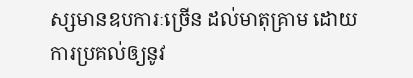ស្សមានឧបការៈច្រើន ដល់មាតុគ្រាម ដោយការប្រគល់ឲ្យនូវ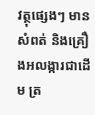វត្ថុផ្សេងៗ មានសំពត់ និងគ្រឿងអលង្ការជាដើម ត្រ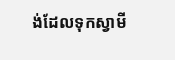ង់ដែលទុកស្វាមី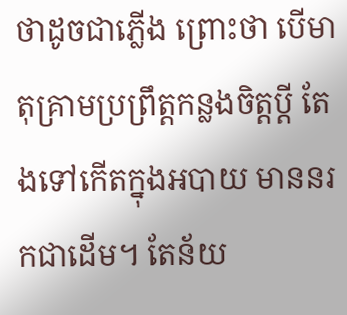ថាដូចជាភ្លើង ព្រោះថា បើមាតុគ្រាមប្រព្រឹត្តកន្លងចិត្តប្តី តែងទៅកើតក្នុងអបាយ មាននរកជាដើម។ តែន័យ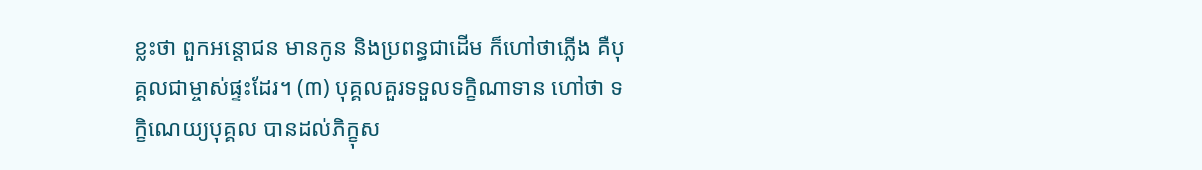ខ្លះថា ពួកអន្តោជន មានកូន និងប្រពន្ធជាដើម ក៏ហៅថាភ្លើង គឺបុគ្គលជាម្ចាស់ផ្ទះដែរ។ (៣) បុគ្គលគួរទទួលទក្ខិណាទាន ហៅថា ទក្ខិណេយ្យបុគ្គល បានដល់ភិក្ខុស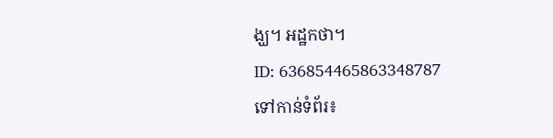ង្ឃ។ អដ្ឋកថា។
ID: 636854465863348787
ទៅកាន់ទំព័រ៖